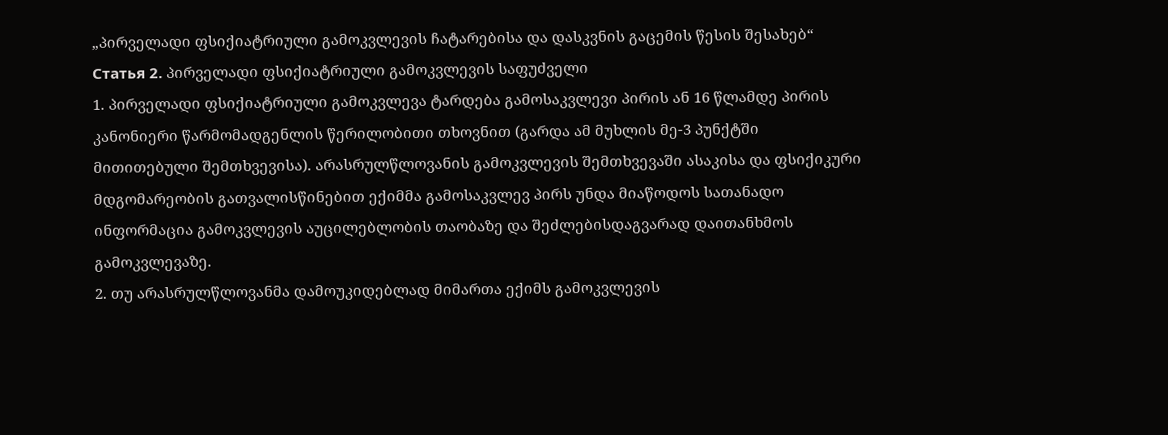„პირველადი ფსიქიატრიული გამოკვლევის ჩატარებისა და დასკვნის გაცემის წესის შესახებ“
Статья 2. პირველადი ფსიქიატრიული გამოკვლევის საფუძველი
1. პირველადი ფსიქიატრიული გამოკვლევა ტარდება გამოსაკვლევი პირის ან 16 წლამდე პირის კანონიერი წარმომადგენლის წერილობითი თხოვნით (გარდა ამ მუხლის მე-3 პუნქტში მითითებული შემთხვევისა). არასრულწლოვანის გამოკვლევის შემთხვევაში ასაკისა და ფსიქიკური მდგომარეობის გათვალისწინებით ექიმმა გამოსაკვლევ პირს უნდა მიაწოდოს სათანადო ინფორმაცია გამოკვლევის აუცილებლობის თაობაზე და შეძლებისდაგვარად დაითანხმოს გამოკვლევაზე.
2. თუ არასრულწლოვანმა დამოუკიდებლად მიმართა ექიმს გამოკვლევის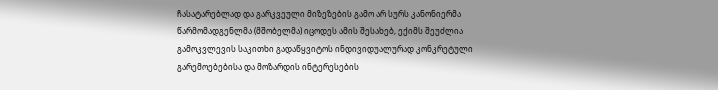ჩასატარებლად და გარკვეული მიზეზების გამო არ სურს კანონიერმა წარმომადგენლმა (მშობელმა) იცოდეს ამის შესახებ, ექიმს შეუძლია გამოკვლევის საკითხი გადაწყვიტოს ინდივიდუალურად კონკრეტული გარემოებებისა და მოზარდის ინტერესების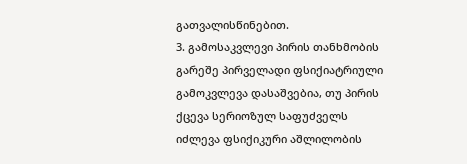გათვალისწინებით.
3. გამოსაკვლევი პირის თანხმობის გარეშე პირველადი ფსიქიატრიული გამოკვლევა დასაშვებია, თუ პირის ქცევა სერიოზულ საფუძველს იძლევა ფსიქიკური აშლილობის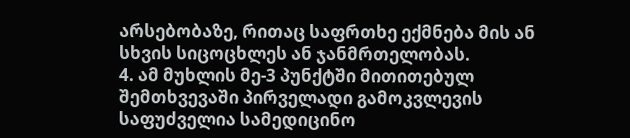არსებობაზე, რითაც საფრთხე ექმნება მის ან სხვის სიცოცხლეს ან ჯანმრთელობას.
4. ამ მუხლის მე-3 პუნქტში მითითებულ შემთხვევაში პირველადი გამოკვლევის საფუძველია სამედიცინო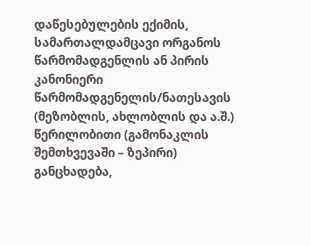დაწესებულების ექიმის, სამართალდამცავი ორგანოს წარმომადგენლის ან პირის კანონიერი წარმომადგენელის/ნათესავის (მეზობლის, ახლობლის და ა.შ.) წერილობითი (გამონაკლის შემთხვევაში – ზეპირი) განცხადება,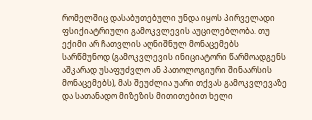რომელშიც დასაბუთებული უნდა იყოს პირველადი ფსიქიატრიული გამოკვლევის აუცილებლობა. თუ ექიმი არ ჩათვლის აღნიშნულ მონაცემებს სარწმუნოდ (გამოკვლევის ინიციატორი წარმოადგენს აშკარად უსაფუძვლო ან პათოლოგიური შინაარსის მონაცემებს), მას შეუძლია უარი თქვას გამოკვლევაზე და სათანადო მიზეზის მითითებით ხელი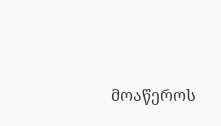მოაწეროს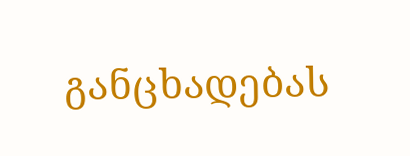განცხადებას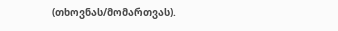(თხოვნას/მომართვას).